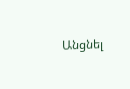Անցնել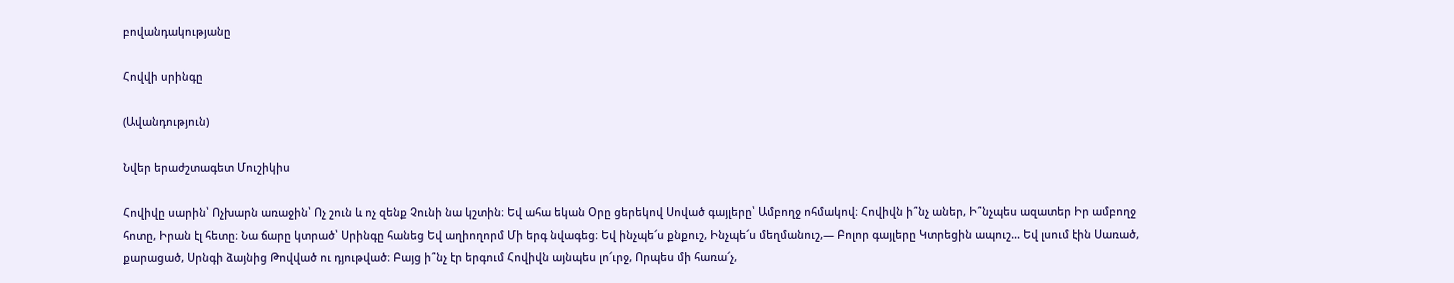բովանդակությանը

Հովվի սրինգը

(Ավանդություն)

Նվեր երաժշտագետ Մուշիկիս

Հովիվը սարին՝ Ոչխարն առաջին՝ Ոչ շուն և ոչ զենք Չունի նա կշտին։ Եվ ահա եկան Օրը ցերեկով Սոված գայլերը՝ Ամբողջ ոհմակով։ Հովիվն ի՞նչ աներ, Ի՞նչպես ազատեր Իր ամբողջ հոտը, Իրան էլ հետը։ Նա ճարը կտրած՝ Սրինգը հանեց Եվ աղիողորմ Մի երգ նվագեց։ Եվ ինչպե՜ս քնքուշ, Ինչպե՜ս մեղմանուշ,— Բոլոր գայլերը Կտրեցին ապուշ… Եվ լսում էին Սառած, քարացած, Սրնգի ձայնից Թովված ու դյութված։ Բայց ի՞նչ էր երգում Հովիվն այնպես լո՜ւրջ, Որպես մի հառա՜չ,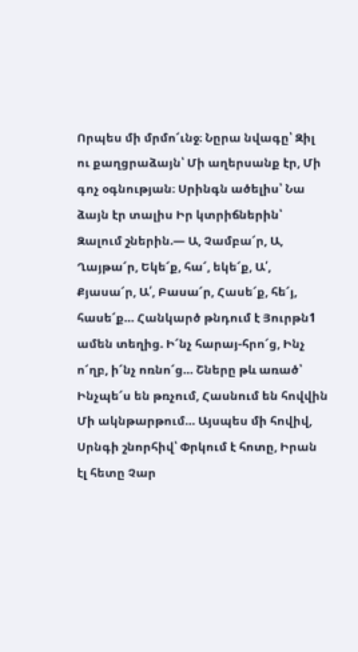Որպես մի մրմո՜ւնջ։ Նըրա նվագը՝ Զիլ ու քաղցրաձայն՝ Մի աղերսանք էր, Մի գոչ օգնության։ Սրինգն ածելիս՝ Նա ձայն էր տալիս Իր կտրիճներին՝ Զալում շներին.— Ա, Չամբա՜ր, Ա, Ղայթա՜ր, Եկե՜ք, հա՜, եկե՜ք, Ա՛, Քյասա՜ր, Ա՛, Բասա՜ր, Հասե՜ք, հե՜յ, հասե՜ք… Հանկարծ թնդում է Յուրթն1 ամեն տեղից. Ի՜նչ հարայ-հրո՜ց, Ինչ ո՜ղբ, ի՜նչ ոռնո՜ց… Շները թև առած՝ Ինչպե՜ս են թռչում, Հասնում են հովվին Մի ակնթարթում… Այսպես մի հովիվ, Սրնգի շնորհիվ՝ Փրկում է հոտը, Իրան էլ հետը Չար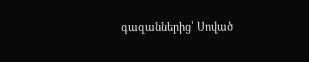գազաններից՝ Սոված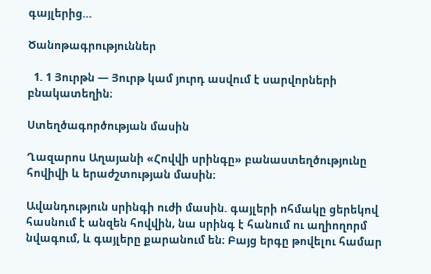գայլերից…

Ծանոթագրություններ

  1. 1 Յուրթն — Յուրթ կամ յուրդ ասվում է սարվորների բնակատեղին։

Ստեղծագործության մասին

Ղազարոս Աղայանի «Հովվի սրինգը» բանաստեղծությունը հովիվի և երաժշտության մասին։

Ավանդություն սրինգի ուժի մասին. գայլերի ոհմակը ցերեկով հասնում է անզեն հովվին, նա սրինգ է հանում ու աղիողորմ նվագում, և գայլերը քարանում են։ Բայց երգը թովելու համար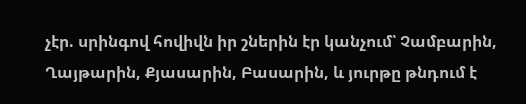չէր. սրինգով հովիվն իր շներին էր կանչում՝ Չամբարին, Ղայթարին, Քյասարին, Բասարին, և յուրթը թնդում է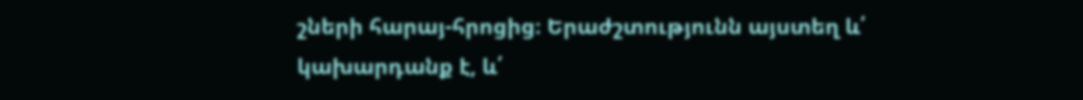շների հարայ-հրոցից։ Երաժշտությունն այստեղ և՛ կախարդանք է, և՛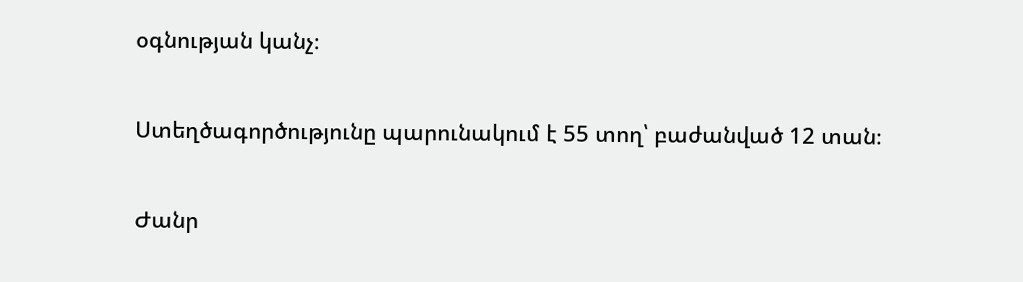օգնության կանչ։

Ստեղծագործությունը պարունակում է 55 տող՝ բաժանված 12 տան։

Ժանր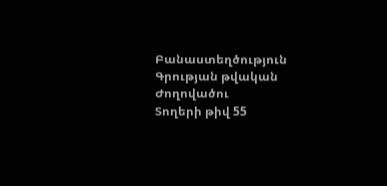Բանաստեղծություն
Գրության թվական
Ժողովածու
Տողերի թիվ 55